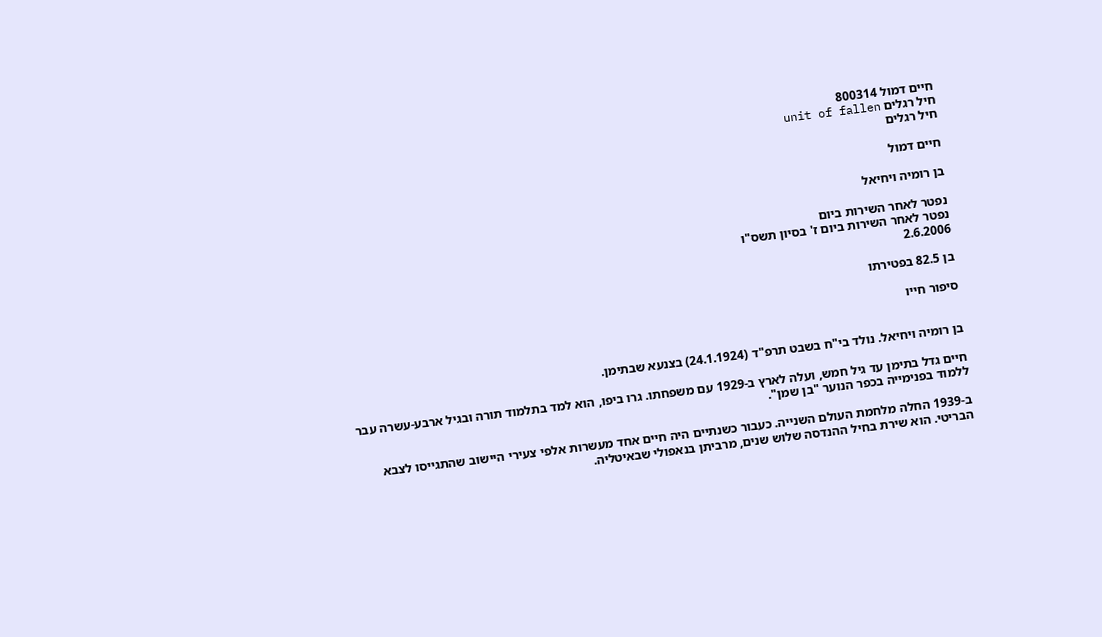חיים דמול 800314
חיל רגלים unit of fallen
חיל רגלים

חיים דמול

בן רומיה ויחיאל

נפטר לאחר השירות ביום
נפטר לאחר השירות ביום ז' בסיון תשס"ו
2.6.2006

בן 82.5 בפטירתו

סיפור חייו


בן רומיה ויחיאל. נולד בי"ח בשבט תרפ"ד (24.1.1924) בצנעא שבתימן.

חיים גדל בתימן עד גיל חמש, ועלה לארץ ב-1929 עם משפחתו. גרו ביפו, הוא למד בתלמוד תורה ובגיל ארבע-עשרה עבר ללמוד בפנימייה בכפר הנוער "בן שמן".

ב-1939 החלה מלחמת העולם השנייה. כעבור כשנתיים היה חיים אחד מעשרות אלפי צעירי היישוב שהתגייסו לצבא הבריטי. הוא שירת בחיל ההנדסה שלוש שנים, מרביתן בנאפולי שבאיטליה.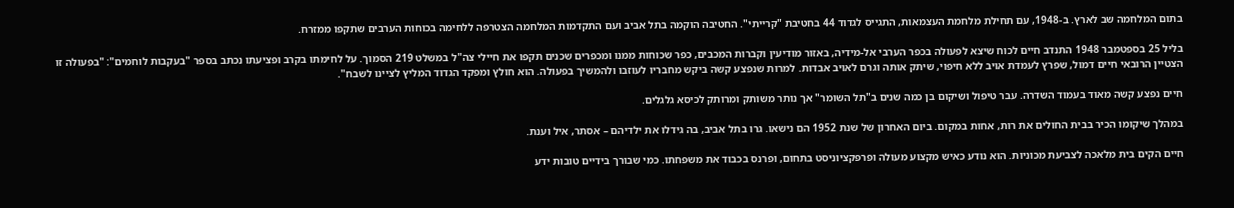בתום המלחמה שב לארץ. ב-1948, עם תחילת מלחמת העצמאות, התגייס לגדוד 44 בחטיבת "קרייתי". החטיבה הוקמה בתל אביב ועם התקדמות המלחמה הצטרפה ללחימה בכוחות הערבים שתקפו ממזרח.

בליל 25 בספטמבר 1948 התנדב חיים לכוח שיצא לפעולה בכפר הערבי אל-מידיה, באזור מודיעין וקברות המכבים, כפר שכוחות ממנו ומכפרים שכנים תקפו את חיילי צה"ל במשלט 219 הסמוך. על לחימתו בקרב ופציעתו נכתב בספר "בעקבות לוחמים": "בפעולה זו הצטיין הרובאי חיים דמול, שפרץ לעמדת אויב ללא חיפוי, שיתק אותה וגרם לאויב אבדות. למרות שנפצע קשה ביקש מחבריו לעוזבו ולהמשיך בפעולה. הוא חולץ ומפקד הגדוד המליץ לציינו לשבח".

חיים נפצע קשה מאוד בעמוד השדרה. עבר טיפול ושיקום בן כמה שנים ב"תל השומר" אך נותר משותק ומרותק לכיסא גלגלים.

במהלך שיקומו הכיר בבית החולים את רות, אחות במקום. ביום האחרון של שנת 1952 הם נישאו. גרו בתל אביב, בה גידלו את ילדיהם – אסתר, איל וענת.

חיים הקים בית מלאכה לצביעת מכוניות. הוא נודע כאיש מקצוע מעולה ופרפקציוניסט בתחום, ופרנס בכבוד את משפחתו. כמי שבורך בידיים טובות ידע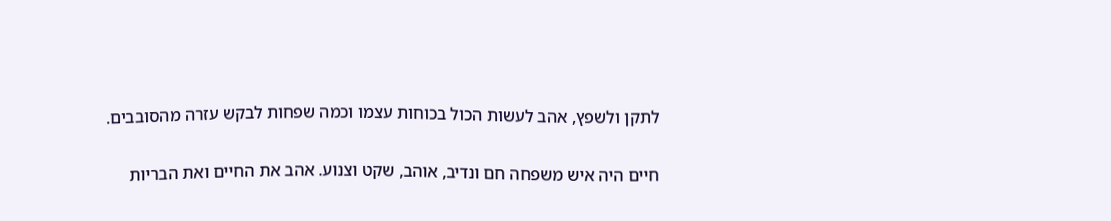לתקן ולשפץ, אהב לעשות הכול בכוחות עצמו וכמה שפחות לבקש עזרה מהסובבים.

חיים היה איש משפחה חם ונדיב, אוהב, שקט וצנוע. אהב את החיים ואת הבריות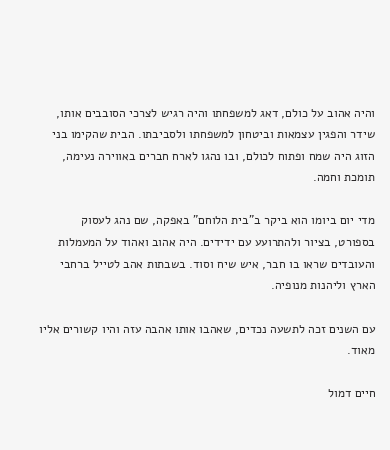והיה אהוב על כולם, דאג למשפחתו והיה רגיש לצרכי הסובבים אותו, שידר והפגין עצמאות וביטחון למשפחתו ולסביבתו. הבית שהקימו בני הזוג היה שמח ופתוח לכולם, ובו נהגו לארח חברים באווירה נעימה, תומכת וחמה.

מדי יום ביומו הוא ביקר ב"בית הלוחם" באפקה, שם נהג לעסוק בספורט, בציור ולהתרועע עם ידידים. היה אהוב ואהוד על המעמלות והעובדים שראו בו חבר, איש שיח וסוד. בשבתות אהב לטייל ברחבי הארץ וליהנות מנופיה.

עם השנים זכה לתשעה נכדים, שאהבו אותו אהבה עזה והיו קשורים אליו מאוד.

חיים דמול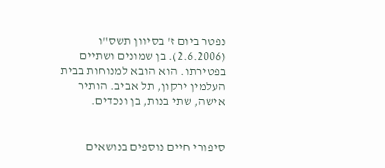נפטר ביום ז' בסיוון תשס"ו (2.6.2006). בן שמונים ושתיים בפטירתו. הוא הובא למנוחות בבית העלמין ירקון, תל אביב. הותיר אישה, שתי בנות, בן ונכדים.


סיפורי חיים נוספים בנושאים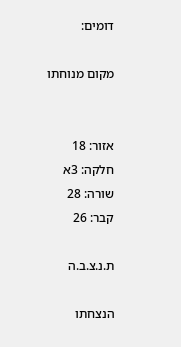דומים:

מקום מנוחתו


אזור: 18
חלקה: 3א
שורה: 28
קבר: 26

ת.נ.צ.ב.ה

הנצחתו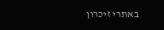באתרי זיכרון